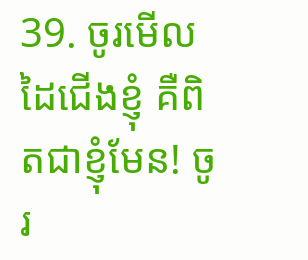39. ចូរមើលដៃជើងខ្ញុំ គឺពិតជាខ្ញុំមែន! ចូរ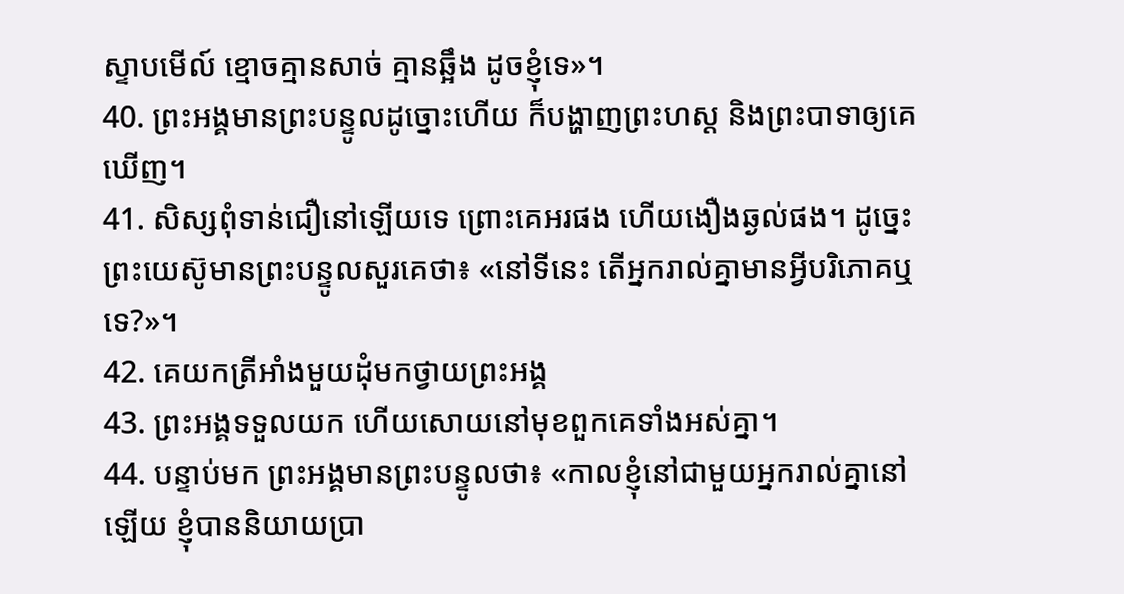ស្ទាបមើល៍ ខ្មោចគ្មានសាច់ គ្មានឆ្អឹង ដូចខ្ញុំទេ»។
40. ព្រះអង្គមានព្រះបន្ទូលដូច្នោះហើយ ក៏បង្ហាញព្រះហស្ដ និងព្រះបាទាឲ្យគេឃើញ។
41. សិស្សពុំទាន់ជឿនៅឡើយទេ ព្រោះគេអរផង ហើយងឿងឆ្ងល់ផង។ ដូច្នេះ ព្រះយេស៊ូមានព្រះបន្ទូលសួរគេថា៖ «នៅទីនេះ តើអ្នករាល់គ្នាមានអ្វីបរិភោគឬទេ?»។
42. គេយកត្រីអាំងមួយដុំមកថ្វាយព្រះអង្គ
43. ព្រះអង្គទទួលយក ហើយសោយនៅមុខពួកគេទាំងអស់គ្នា។
44. បន្ទាប់មក ព្រះអង្គមានព្រះបន្ទូលថា៖ «កាលខ្ញុំនៅជាមួយអ្នករាល់គ្នានៅឡើយ ខ្ញុំបាននិយាយប្រា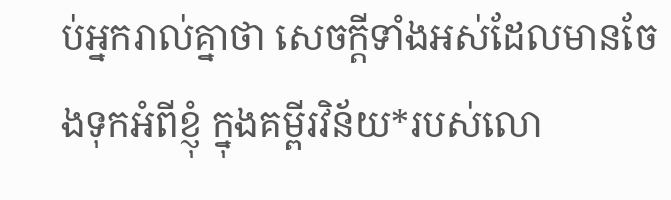ប់អ្នករាល់គ្នាថា សេចក្ដីទាំងអស់ដែលមានចែងទុកអំពីខ្ញុំ ក្នុងគម្ពីរវិន័យ*របស់លោ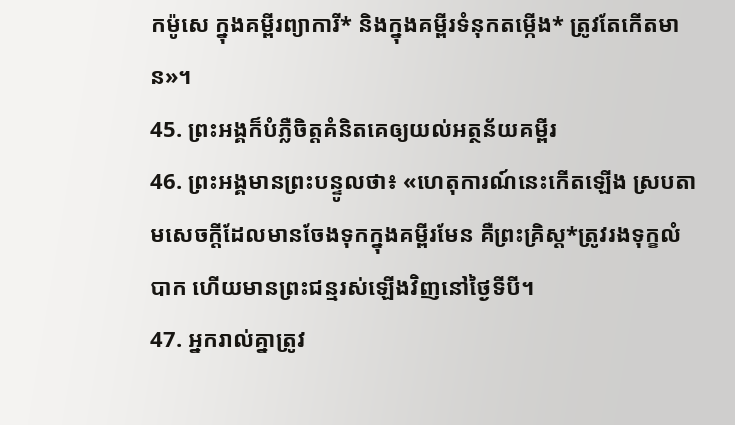កម៉ូសេ ក្នុងគម្ពីរព្យាការី* និងក្នុងគម្ពីរទំនុកតម្កើង* ត្រូវតែកើតមាន»។
45. ព្រះអង្គក៏បំភ្លឺចិត្តគំនិតគេឲ្យយល់អត្ថន័យគម្ពីរ
46. ព្រះអង្គមានព្រះបន្ទូលថា៖ «ហេតុការណ៍នេះកើតឡើង ស្របតាមសេចក្ដីដែលមានចែងទុកក្នុងគម្ពីរមែន គឺព្រះគ្រិស្ដ*ត្រូវរងទុក្ខលំបាក ហើយមានព្រះជន្មរស់ឡើងវិញនៅថ្ងៃទីបី។
47. អ្នករាល់គ្នាត្រូវ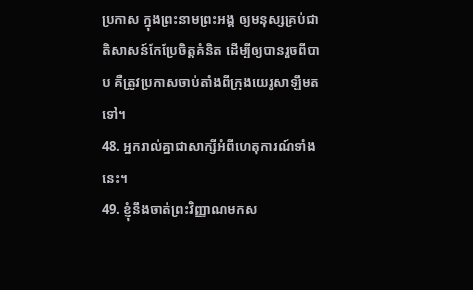ប្រកាស ក្នុងព្រះនាមព្រះអង្គ ឲ្យមនុស្សគ្រប់ជាតិសាសន៍កែប្រែចិត្តគំនិត ដើម្បីឲ្យបានរួចពីបាប គឺត្រូវប្រកាសចាប់តាំងពីក្រុងយេរូសាឡឹមតទៅ។
48. អ្នករាល់គ្នាជាសាក្សីអំពីហេតុការណ៍ទាំងនេះ។
49. ខ្ញុំនឹងចាត់ព្រះវិញ្ញាណមកស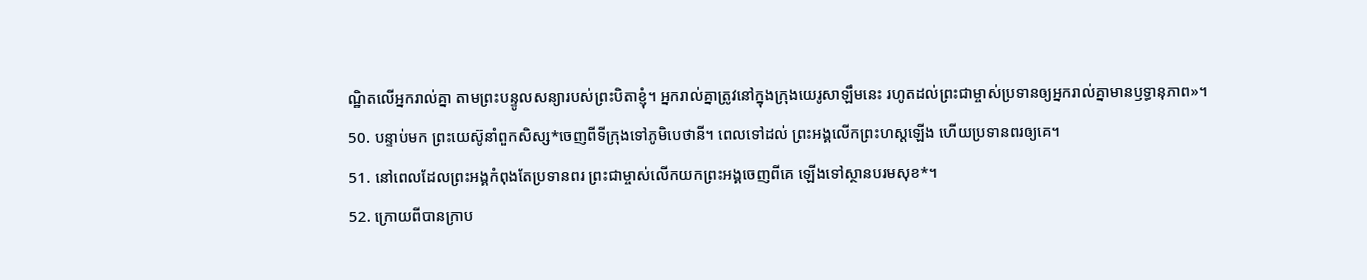ណ្ឋិតលើអ្នករាល់គ្នា តាមព្រះបន្ទូលសន្យារបស់ព្រះបិតាខ្ញុំ។ អ្នករាល់គ្នាត្រូវនៅក្នុងក្រុងយេរូសាឡឹមនេះ រហូតដល់ព្រះជាម្ចាស់ប្រទានឲ្យអ្នករាល់គ្នាមានឫទ្ធានុភាព»។
50. បន្ទាប់មក ព្រះយេស៊ូនាំពួកសិស្ស*ចេញពីទីក្រុងទៅភូមិបេថានី។ ពេលទៅដល់ ព្រះអង្គលើកព្រះហស្ដឡើង ហើយប្រទានពរឲ្យគេ។
51. នៅពេលដែលព្រះអង្គកំពុងតែប្រទានពរ ព្រះជាម្ចាស់លើកយកព្រះអង្គចេញពីគេ ឡើងទៅស្ថានបរមសុខ*។
52. ក្រោយពីបានក្រាប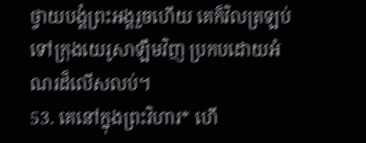ថ្វាយបង្គំព្រះអង្គរួចហើយ គេក៏វិលត្រឡប់ទៅក្រុងយេរូសាឡឹមវិញ ប្រកបដោយអំណរដ៏លើសលប់។
53. គេនៅក្នុងព្រះវិហារ* ហើ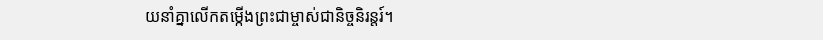យនាំគ្នាលើកតម្កើងព្រះជាម្ចាស់ជានិច្ចនិរន្តរ៍។